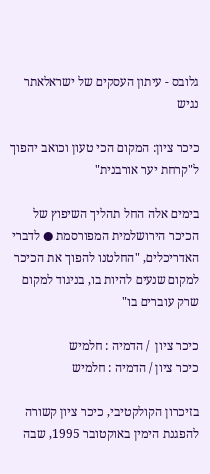גלובס - עיתון העסקים של ישראלאתר נגיש

כיכר ציון: המקום הכי טעון וכואב יהפוך ל"קרחת יער אורבנית"

בימים אלה החל תהליך השיפוץ של הכיכר הירושלמית המפורסמת ● לדברי האדריכלים, "החלטנו להפוך את הכיכר למקום שנעים להיות בו, בניגוד למקום שרק עוברים בו"

כיכר ציון  / הדמיה : חלמיש
כיכר ציון / הדמיה : חלמיש

בזיכרון הקולקטיבי, כיכר ציון קשורה להפגנת הימין באוקטובר 1995, שבה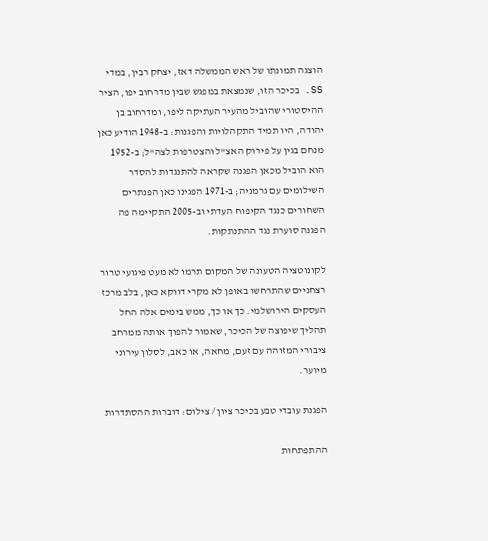הוצגה תמונתו של ראש הממשלה דאז, יצחק רבין, במדי SS. בכיכר הזו, שנמצאת במפגש שבין מדרחוב יפו, הציר ההיסטורי שהוביל מהעיר העתיקה ליפו, ומדרחוב בן יהודה, היו תמיד התקהלויות והפגנות: ב-1948 הודיע כאן מנחם בגין על פירוק האצ"ל והצטרפות לצה"ל; ב-1952 הוא הוביל מכאן הפגנה שקראה להתנגדות להסדר השילומים עם גרמניה; ב-1971 הפגינו כאן הפנתרים השחורים כנגד הקיפוח העדתי וב-2005 התקיימה פה הפגנה סוערת נגד ההתנתקות.

לקונוטציה הטעונה של המקום תרמו לא מעט פיגועי טרור רצחניים שהתרחשו באופן לא מקרי דווקא כאן, בלב מרכז העסקים הירושלמי. כך או כך, ממש בימים אלה החל תהליך שיפוצה של הכיכר, שאמור להפוך אותה ממרחב ציבורי המזוהה עם זעם, מחאה, או כאב, לסלון עירוני מיוער.

הפגנת עובדי טבע בכיכר ציון / צילום: דוברות ההסתדרות

ההתפתחות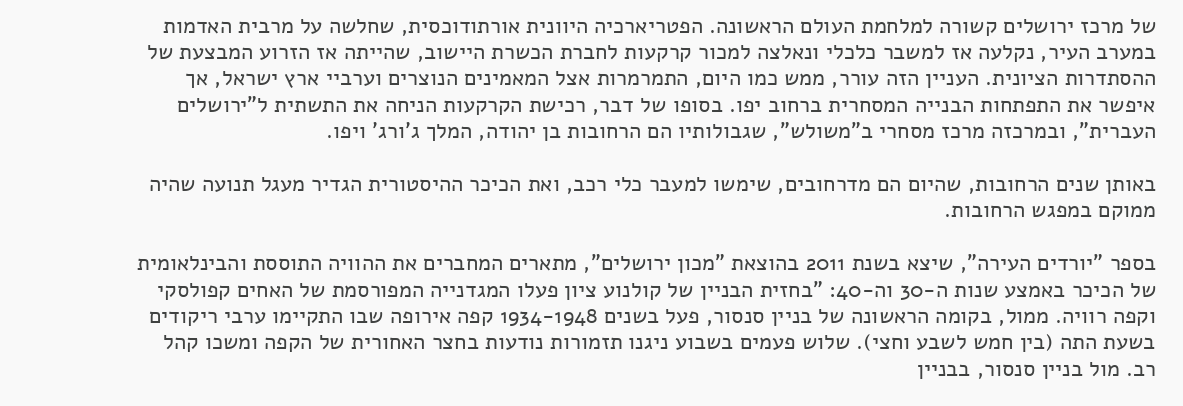של מרכז ירושלים קשורה למלחמת העולם הראשונה. הפטריארכיה היוונית אורתודוכסית, שחלשה על מרבית האדמות במערב העיר, נקלעה אז למשבר כלכלי ונאלצה למכור קרקעות לחברת הכשרת היישוב, שהייתה אז הזרוע המבצעת של ההסתדרות הציונית. העניין הזה עורר, ממש כמו היום, התמרמרות אצל המאמינים הנוצרים וערביי ארץ ישראל, אך איפשר את התפתחות הבנייה המסחרית ברחוב יפו. בסופו של דבר, רכישת הקרקעות הניחה את התשתית ל"ירושלים העברית", ובמרכזה מרכז מסחרי ב"משולש", שגבולותיו הם הרחובות בן יהודה, המלך ג'ורג' ויפו.

באותן שנים הרחובות, שהיום הם מדרחובים, שימשו למעבר כלי רכב, ואת הכיכר ההיסטורית הגדיר מעגל תנועה שהיה ממוקם במפגש הרחובות.

בספר "יורדים העירה", שיצא בשנת 2011 בהוצאת "מכון ירושלים", מתארים המחברים את ההוויה התוססת והבינלאומית של הכיכר באמצע שנות ה-30 וה-40: "בחזית הבניין של קולנוע ציון פעלו המגדנייה המפורסמת של האחים קפולסקי וקפה רוויה. ממול, בקומה הראשונה של בניין סנסור, פעל בשנים 1934-1948 קפה אירופה שבו התקיימו ערבי ריקודים בשעת התה (בין חמש לשבע וחצי). שלוש פעמים בשבוע ניגנו תזמורות נודעות בחצר האחורית של הקפה ומשכו קהל רב. מול בניין סנסור, בבניין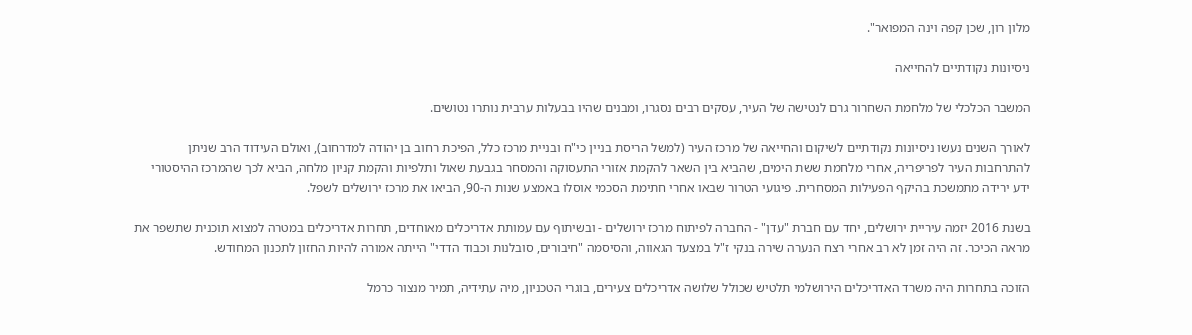מלון רון, שכן קפה וינה המפואר".

ניסיונות נקודתיים להחייאה

המשבר הכלכלי של מלחמת השחרור גרם לנטישה של העיר, עסקים רבים נסגרו, ומבנים שהיו בבעלות ערבית נותרו נטושים.

לאורך השנים נעשו ניסיונות נקודתיים לשיקום והחייאה של מרכז העיר (למשל הריסת בניין כי"ח ובניית מרכז כלל, הפיכת רחוב בן יהודה למדרחוב), ואולם העידוד הרב שניתן להתרחבות העיר לפריפריה, אחרי מלחמת ששת הימים, שהביא בין השאר להקמת אזורי התעסוקה והמסחר בגבעת שאול ותלפיות והקמת קניון מלחה, הביא לכך שהמרכז ההיסטורי ידע ירידה מתמשכת בהיקף הפעילות המסחרית. פיגועי הטרור שבאו אחרי חתימת הסכמי אוסלו באמצע שנות ה-90, הביאו את מרכז ירושלים לשפל.

בשנת 2016 יזמה עיריית ירושלים, יחד עם חברת "עדן" - החברה לפיתוח מרכז ירושלים - ובשיתוף עם עמותת אדריכלים מאוחדים, תחרות אדריכלים במטרה למצוא תוכנית שתשפר את מראה הכיכר. זה היה זמן לא רב אחרי רצח הנערה שירה בנקי ז"ל במצעד הגאווה, והסיסמה "חיבורים, סובלנות וכבוד הדדי" הייתה אמורה להיות החזון לתכנון המחודש.

הזוכה בתחרות היה משרד האדריכלים הירושלמי תלטיש שכולל שלושה אדריכלים צעירים, בוגרי הטכניון, מיה עתידיה, תמיר מנצור כרמל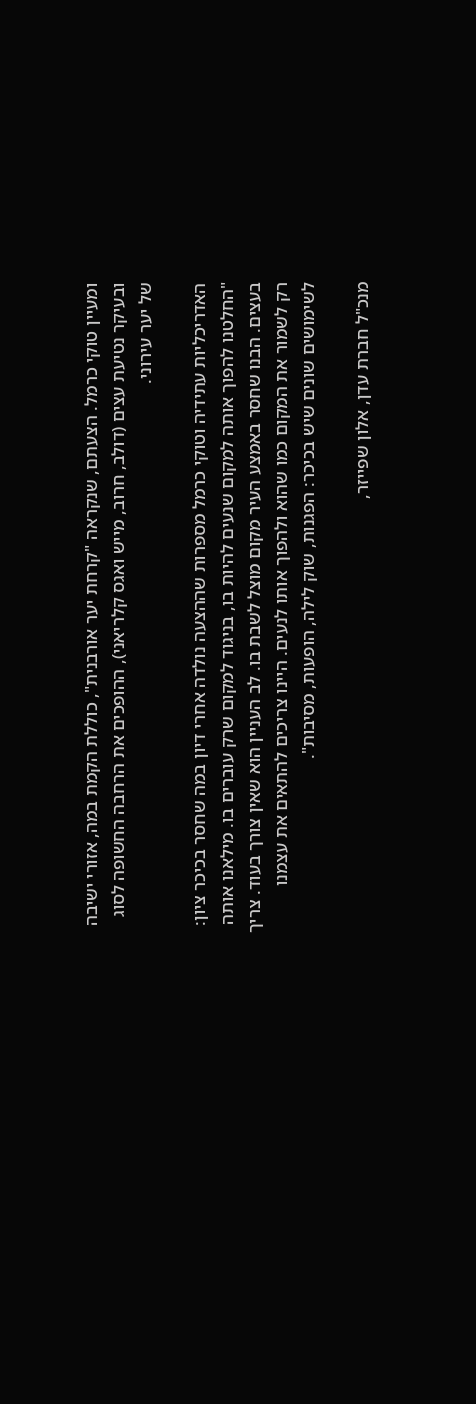ומעיין טוקי כרמל. הצעתם, שנקראה "קרחת יער אורבנית", כוללת הקמת במה, אזורי ישיבה ובעיקר נטיעת עצים (דולב, חרוב, מייש ואגס קלריאני), ההופכים את הרחבה החשופה לסוג של יער עירוני.

האדריכליות עתידיה וטוקי כרמל מספרות שההצעה נולדה אחרי דיון במה שחסר בכיכר ציון: "החלטנו להפוך אותה למקום שנעים להיות בו, בניגוד למקום שרק עוברים בו. מילאנו אותה בעצים. הבנו שחסר באמצע העיר מקום מוצל לשבת בו. לב העניין הוא שאין צורך בעוד. צריך רק לשמור את המקום כמו שהוא ולהפוך אותו לנעים. היינו צריכים להתאים את עצמנו לשימושים שונים שיש בכיכר: הפגנות, שוק לילה, הופעות, מסיבות".

מנכ"ל חברת עדן, אלון שפייזר,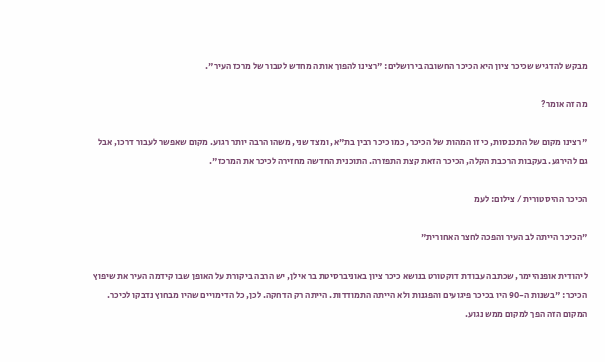מבקש להדגיש שכיכר ציון היא הכיכר החשובה בירושלים: "רצינו להפוך אותה מחדש לטבור של מרכז העיר".

מה זה אומר?

"רצינו מקום של התכנסות, כי זו המהות של הכיכר, כמו כיכר רבין בת"א, ומצד שני, משהו הרבה יותר רגוע. מקום שאפשר לעבור דרכו, אבל גם להירגע. בעקבות הרכבת הקלה, הכיכר הזאת קצת התפזרה. התוכנית החדשה מחזירה לכיכר את המרכז".

הכיכר ההיסטורית / צילום: לעמ

"הכיכר הייתה לב העיר והפכה לחצר האחורית"

ליהודית אופנהיימר, שכתבה עבודת דוקטורט בנושא כיכר ציון באוניברסיטת בר אילן, יש הרבה ביקורת על האופן שבו קידמה העיר את שיפוץ הכיכר: "בשנות ה-90 היו בכיכר פיגועים והפגנות ולא הייתה התמודדות. הייתה רק הדחקה. לכן, כל הדימויים שהיו מבחוץ נדבקו לכיכר. המקום הזה הפך למקום ממש נגוע.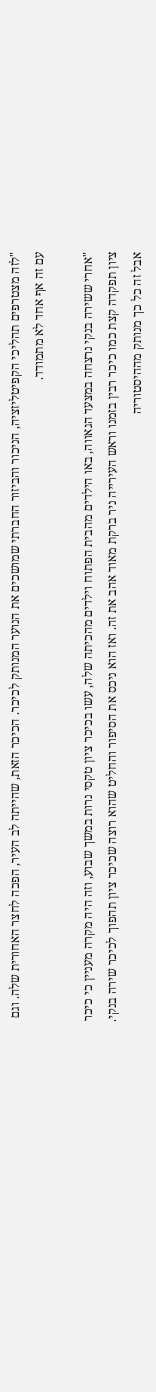"לזה מצטרפים תהליכי הקפיטליזציה, הניכור והביזור החברתי שמושכים את הנוער המנותק לכיכר. הכיכר הזאת, שהייתה לב העיר, הפכה לחצר האחורית שלה. וגם עם זה אף אחד לא מתמודד.

"אחרי ששירה בנקי נרצחה במצעד הגאווה, באו הילדים מהבית הפתוח וילדים מהכיתה שלה, עשו בכיכר ציון טקסי נרות במשך שבוע, וזה היה מקרה מעניין כי כיכר ציון תפקדה קצת כמו כיכר רבין בזמנו וראש העירייה ניר ברקת מאוד אהב את זה. ואז הוא ניכס את הסיפור והחליט שהוא רוצה שכיכר ציון תהפוך לכיכר שירה בנקי. אבל זה כל כך מנותק מההיסטוריה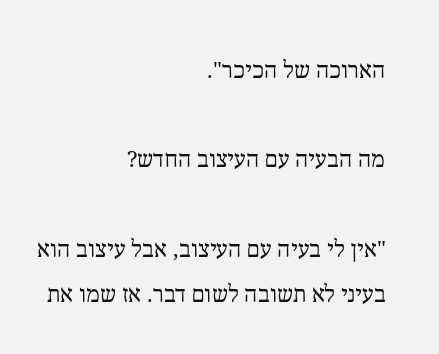הארוכה של הכיכר".

מה הבעיה עם העיצוב החדש?

"אין לי בעיה עם העיצוב, אבל עיצוב הוא בעיני לא תשובה לשום דבר. אז שמו את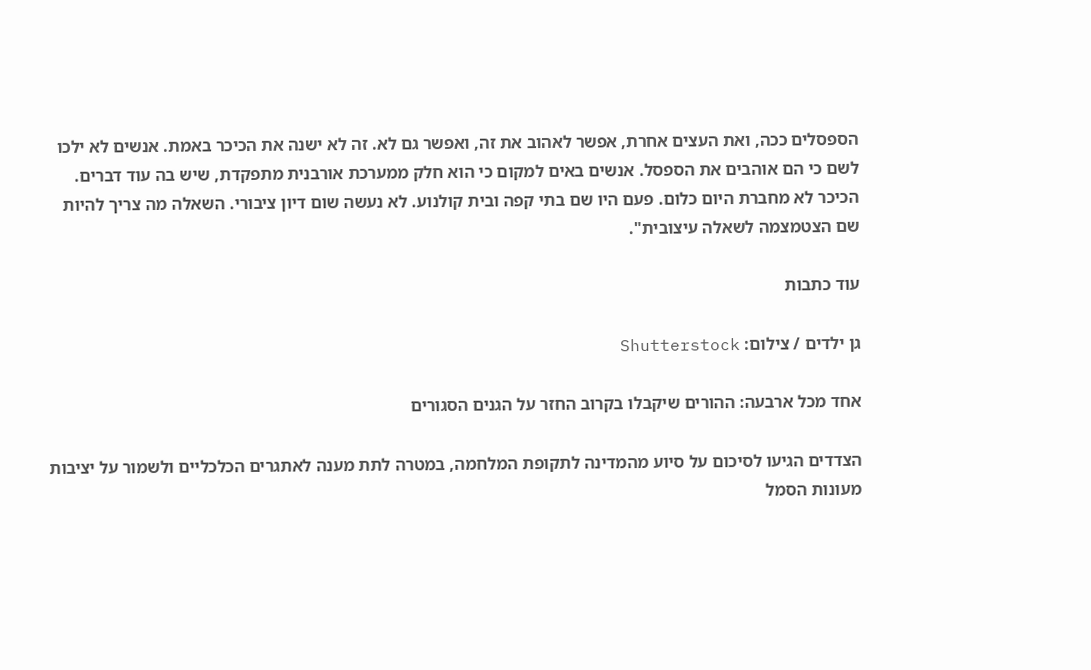הספסלים ככה, ואת העצים אחרת, אפשר לאהוב את זה, ואפשר גם לא. זה לא ישנה את הכיכר באמת. אנשים לא ילכו לשם כי הם אוהבים את הספסל. אנשים באים למקום כי הוא חלק ממערכת אורבנית מתפקדת, שיש בה עוד דברים. הכיכר לא מחברת היום כלום. פעם היו שם בתי קפה ובית קולנוע. לא נעשה שום דיון ציבורי. השאלה מה צריך להיות שם הצטמצמה לשאלה עיצובית".

עוד כתבות

גן ילדים / צילום: Shutterstock

אחד מכל ארבעה: ההורים שיקבלו בקרוב החזר על הגנים הסגורים

הצדדים הגיעו לסיכום על סיוע מהמדינה לתקופת המלחמה, במטרה לתת מענה לאתגרים הכלכליים ולשמור על יציבות מעונות הסמל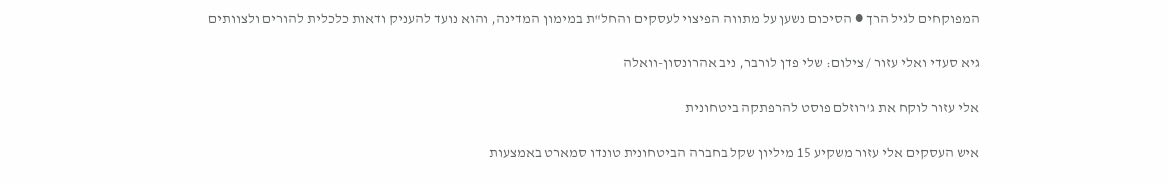המפוקחים לגיל הרך ● הסיכום נשען על מתווה הפיצוי לעסקים והחל"ת במימון המדינה, והוא נועד להעניק ודאות כלכלית להורים ולצוותים

גיא סעדי ואלי עזור / צילום: שלי פדן לורבר, ניב אהרונסון-וואלה

אלי עזור לוקח את ג'רוזלם פוסט להרפתקה ביטחונית

איש העסקים אלי עזור משקיע 15 מיליון שקל בחברה הביטחונית טונדו סמארט באמצעות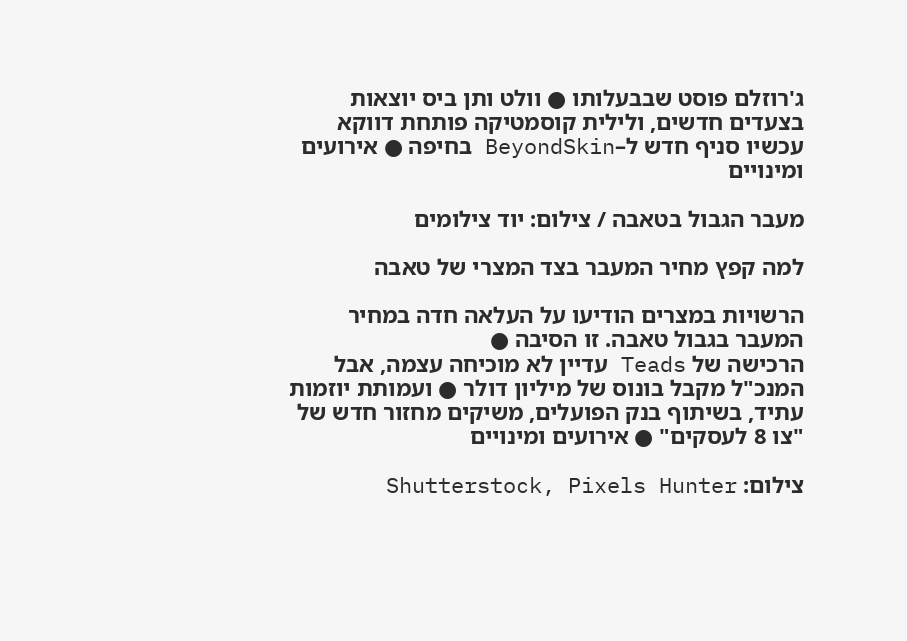ג'רוזלם פוסט שבבעלותו ● וולט ותן ביס יוצאות בצעדים חדשים, ולילית קוסמטיקה פותחת דווקא עכשיו סניף חדש ל–BeyondSkin בחיפה ● אירועים ומינויים

מעבר הגבול בטאבה / צילום: יוד צילומים

למה קפץ מחיר המעבר בצד המצרי של טאבה

הרשויות במצרים הודיעו על העלאה חדה במחיר המעבר בגבול טאבה. זו הסיבה ●
הרכישה של Teads עדיין לא מוכיחה עצמה, אבל המנכ"ל מקבל בונוס של מיליון דולר ● ועמותת יוזמות עתיד, בשיתוף בנק הפועלים, משיקים מחזור חדש של "צו 8 לעסקים" ● אירועים ומינויים

צילום: Shutterstock, Pixels Hunter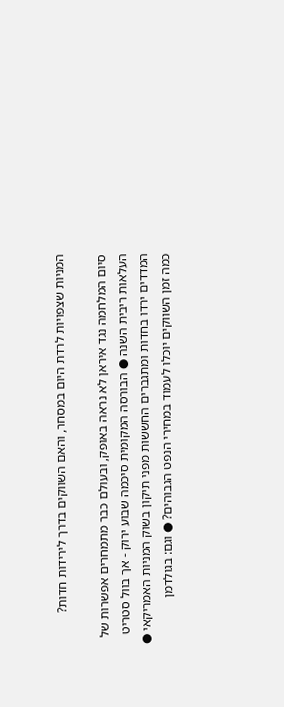המניות שצפויות לרדת היום במסחר, והאם השווקים בדרך לירידות חדות?

סיום המלחמה נגד איראן לא נראה באופק, ובעולם כבר מתמחרים אפשרות של העלאות ריבית השנה ● הבורסה המקומית סיכמה שבוע ירוק - אך בוול סטריט המדדים ירדו בחדות ומתגברים החששות מפני תיקון בשוק המניות האמריקאי ● כמה זמן השווקים יוכלו לעמוד במחירי הנפט הגבוהים? ● וגם: בגולדמן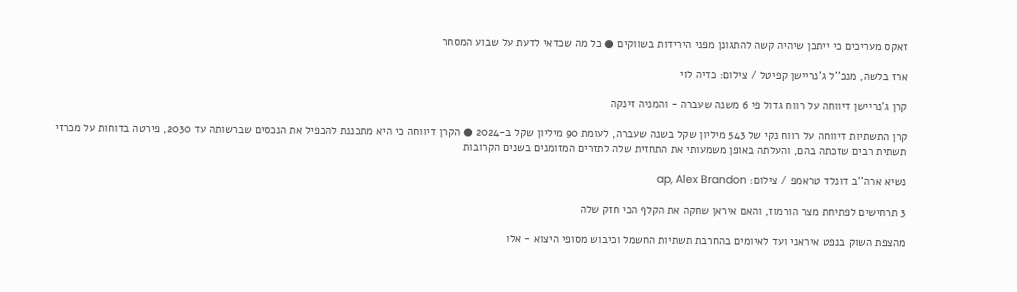זאקס מעריכים כי ייתכן שיהיה קשה להתגונן מפני הירידות בשווקים ● כל מה שכדאי לדעת על שבוע המסחר

ארז בלשה, מנכ''ל ג'נריישן קפיטל / צילום: כדיה לוי

קרן ג'נריישן דיווחה על רווח גדול פי 6 משנה שעברה - והמניה זינקה

קרן התשתיות דיווחה על רווח נקי של 543 מיליון שקל בשנה שעברה, לעומת 90 מיליון שקל ב-2024 ● הקרן דיווחה כי היא מתכננת להכפיל את הנכסים שברשותה עד 2030, פירטה בדוחות על מכרזי תשתית רבים שזכתה בהם, והעלתה באופן משמעותי את התחזית שלה לתזרים המזומנים בשנים הקרובות

נשיא ארה''ב דונלד טראמפ / צילום: ap, Alex Brandon

3 תרחישים לפתיחת מצר הורמוז, והאם איראן שחקה את הקלף הכי חזק שלה

מהצפת השוק בנפט איראני ועד לאיומים בהחרבת תשתיות החשמל וכיבוש מסופי היצוא - אלו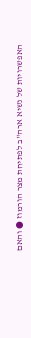האפשרויות של נשיא ארה"ב לפתיחת מצר הורמוז ● והאם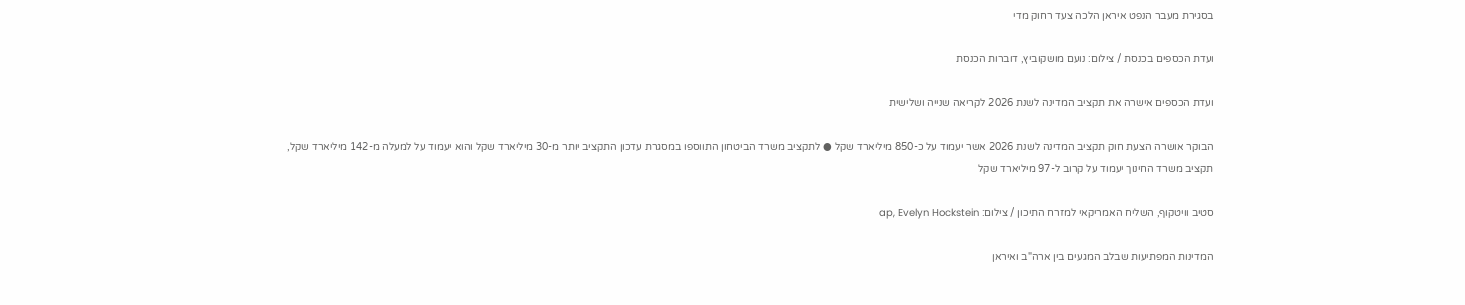בסגירת מעבר הנפט איראן הלכה צעד רחוק מדי

ועדת הכספים בכנסת / צילום: נועם מושקוביץ, דוברות הכנסת

ועדת הכספים אישרה את תקציב המדינה לשנת 2026 לקריאה שנייה ושלישית

הבוקר אושרה הצעת חוק תקציב המדינה לשנת 2026 אשר יעמוד על כ-850 מיליארד שקל ● לתקציב משרד הביטחון התווספו במסגרת עדכון התקציב יותר מ-30 מיליארד שקל והוא יעמוד על למעלה מ-142 מיליארד שקל, תקציב משרד החינוך יעמוד על קרוב ל-97 מיליארד שקל

סטיב וויטקוף, השליח האמריקאי למזרח התיכון / צילום: ap, Evelyn Hockstein

המדינות המפתיעות שבלב המגעים בין ארה"ב ואיראן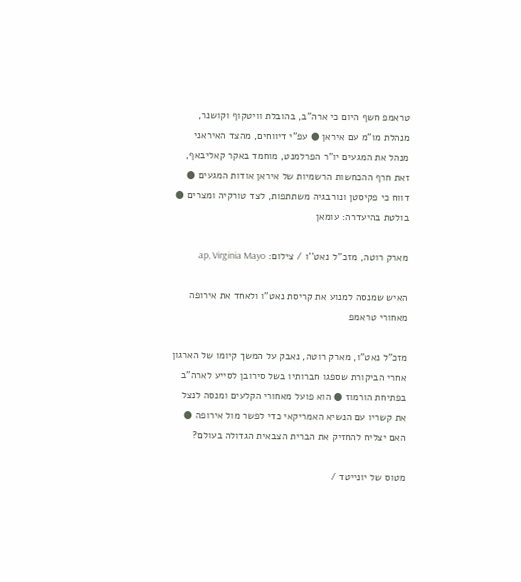טראמפ חשף היום כי ארה"ב, בהובלת וויטקוף וקושנר, מנהלת מו"מ עם איראן ● עפ"י דיווחים, מהצד האיראני מנהל את המגעים יו"ר הפרלמנט, מוחמד באקר קאליבאף, זאת חרף ההכחשות הרשמיות של איראן אודות המגעים ● דווח כי פקיסטן ונורבגיה משתתפות, לצד טורקיה ומצרים ● בולטת בהיעדרה: עומאן

מארק רוטה, מזכ''ל נאט''ו / צילום: ap, Virginia Mayo

האיש שמנסה למנוע את קריסת נאט"ו ולאחד את אירופה מאחורי טראמפ

מזכ"ל נאט"ו, מארק רוטה, נאבק על המשך קיומו של הארגון אחרי הביקורת שספגו חברותיו בשל סירובן לסייע לארה"ב בפתיחת הורמוז ● הוא פועל מאחורי הקלעים ומנסה לנצל את קשריו עם הנשיא האמריקאי כדי לפשר מול אירופה ● האם יצליח להחזיק את הברית הצבאית הגדולה בעולם?

מטוס של יונייטד /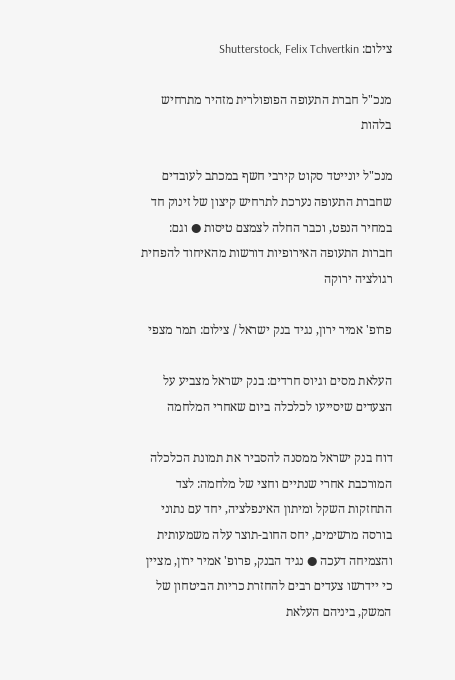צילום: Shutterstock, Felix Tchvertkin

מנכ"ל חברת התעופה הפופולרית מזהיר מתרחיש בלהות

מנכ"ל יונייטד סקוט קירבי חשף במכתב לעובדים שחברת התעופה נערכת לתרחיש קיצון של זינוק חד במחיר הנפט, וכבר החלה לצמצם טיסות ● וגם: חברות התעופה האירופיות דורשות מהאיחוד להפחית רגולציה ירוקה

פרופ' אמיר ירון, נגיד בנק ישראל / צילום: תמר מצפי

העלאת מסים וגיוס חרדים: בנק ישראל מצביע על הצעדים שיסייעו לכלכלה ביום שאחרי המלחמה

דוח בנק ישראל ממסנה להסביר את תמונת הכלכלה המורכבת אחרי שנתיים וחצי של מלחמה: לצד התחזקות השקל ומיתון האינפלציה, יחד עם נתוני בורסה מרשימים, יחס החוב-תוצר עלה משמעותית והצמיחה דעכה ● נגיד הבנק, פרופ' אמיר ירון, מציין כי יידרשו צעדים רבים להחזרת כריות הביטחון של המשק, ביניהם העלאת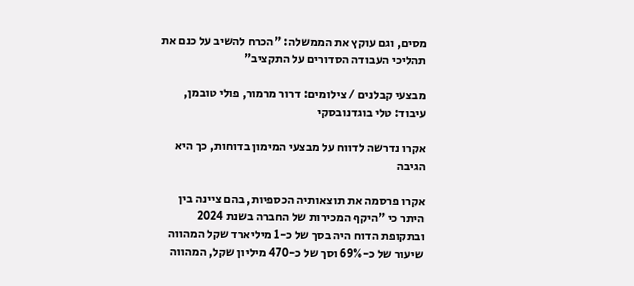מסים, וגם עוקץ את הממשלה: "הכרח להשיב על כנם את תהליכי העבודה הסדורים על התקציב"

מבצעי קבלנים / צילומים: דרור מרמור, פולי טובמן, עיבוד: טלי בוגדנובסקי

אקרו נדרשה לדווח על מבצעי המימון בדוחות, כך היא הגיבה

אקרו פרסמה את תוצאותיה הכספיות, בהם ציינה בין היתר כי "היקף המכירות של החברה בשנת 2024 ובתקופת הדוח היה בסך של כ-1 מיליארד שקל המהווה שיעור של כ-69% וסך של כ-470 מיליון שקל, המהווה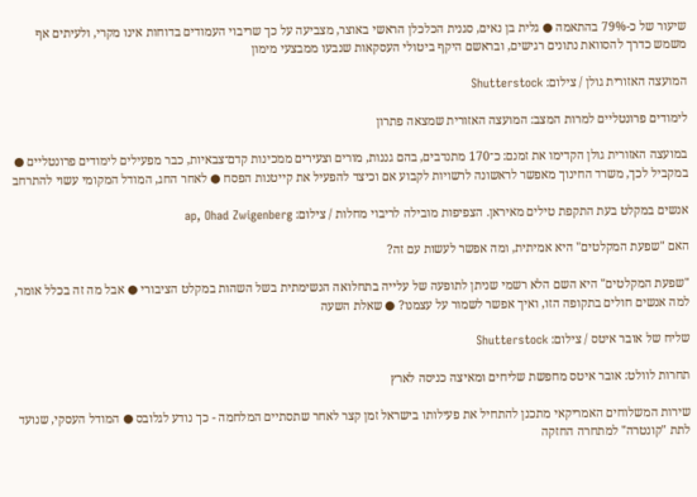שיעור של כ-79% בהתאמה ● גלית בן נאים, סגנית הכלכלן הראשי באוצר, מצביעה על כך שריבוי העמודים בדוחות אינו מקרי, ולעיתים אף משמש כדרך להסוואת נתונים רגישים, ובראשם היקף ביטולי העסקאות שנבעו ממבצעי מימון

המועצה האזורית גולן / צילום: Shutterstock

לימודים פרונטליים למרות המצב: המועצה האזורית שמצאה פתרון

במועצה האזורית גולן הקדימו את זמנם: כ־170 מתנדבים, בהם גננות, מורים וצעירים ממכינות קדם־צבאיות, כבר מפעילים לימודים פרונטליים ● במקביל לכך, משרד החינוך מאפשר לראשונה לרשויות לקבוע אם וכיצד להפעיל את קייטנות הפסח ● לאחר החג, המודל המקומי עשוי להתרחב

אנשים במקלט בעת התקפת טילים מאיראן. הצפיפות מובילה לריבוי מחלות / צילום: ap, Ohad Zwigenberg

האם "שפעת המקלטים" היא אמיתית, ומה אפשר לעשות עם זה?

"שפעת המקלטים" היא השם הלא רשמי שניתן לתופעה של עלייה בתחלואה הנשימתית בשל השהות במקלט הציבורי ● אבל מה זה בכלל אומר, למה אנשים חולים בתקופה הזו, ואיך אפשר לשמור על עצמנו? ● שאלת השעה

שליח של אובר איטס / צילום: Shutterstock

תחרות לוולט: אובר איטס מחפשת שליחים ומאיצה כניסה לארץ

שירות המשלוחים האמריקאי מתכנן להתחיל את פעילותו בישראל זמן קצר לאחר שתסתיים המלחמה - כך נודע לגלובס ● המודל העסקי, שנועד לתת "קונטרה" למתחרה החזקה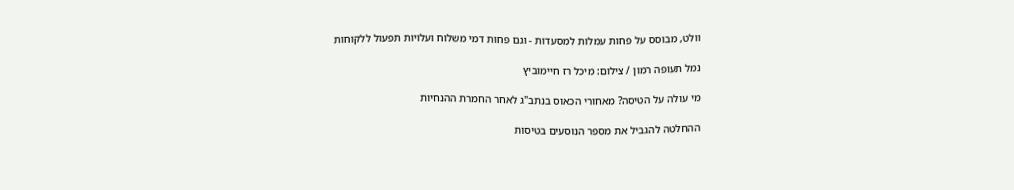וולט, מבוסס על פחות עמלות למסעדות - וגם פחות דמי משלוח ועלויות תפעול ללקוחות

נמל תעופה רמון / צילום: מיכל רז חיימוביץ

מי עולה על הטיסה? מאחורי הכאוס בנתב"ג לאחר החמרת ההנחיות

ההחלטה להגביל את מספר הנוסעים בטיסות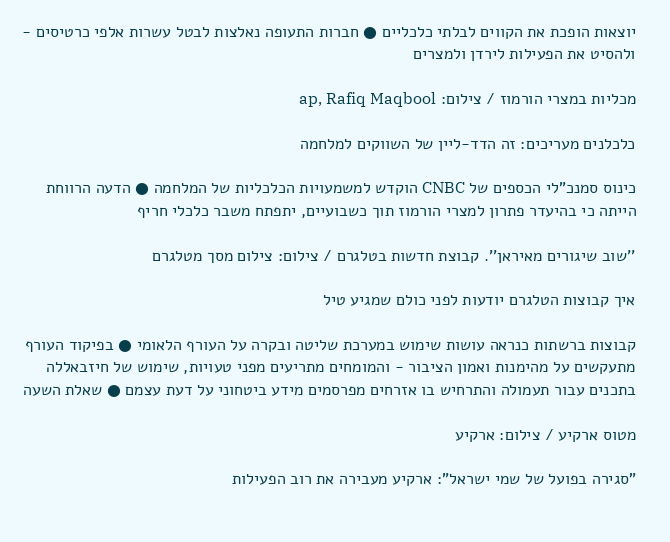יוצאות הופכת את הקווים לבלתי כלכליים ● חברות התעופה נאלצות לבטל עשרות אלפי כרטיסים - ולהסיט את הפעילות לירדן ולמצרים

מכליות במצרי הורמוז / צילום: ap, Rafiq Maqbool

כלכלנים מעריכים: זה הדד-ליין של השווקים למלחמה

כינוס סמנכ"לי הכספים של CNBC הוקדש למשמעויות הכלכליות של המלחמה ● הדעה הרווחת הייתה כי בהיעדר פתרון למצרי הורמוז תוך כשבועיים, יתפתח משבר כלכלי חריף

''שוב שיגורים מאיראן''. קבוצת חדשות בטלגרם / צילום: צילום מסך מטלגרם

איך קבוצות הטלגרם יודעות לפני כולם שמגיע טיל

קבוצות ברשתות כנראה עושות שימוש במערכת שליטה ובקרה על העורף הלאומי ● בפיקוד העורף מתעקשים על מהימנות ואמון הציבור - והמומחים מתריעים מפני טעויות, שימוש של חיזבאללה בתכנים עבור תעמולה והתרחיש בו אזרחים מפרסמים מידע ביטחוני על דעת עצמם ● שאלת השעה

מטוס ארקיע / צילום: ארקיע

"סגירה בפועל של שמי ישראל": ארקיע מעבירה את רוב הפעילות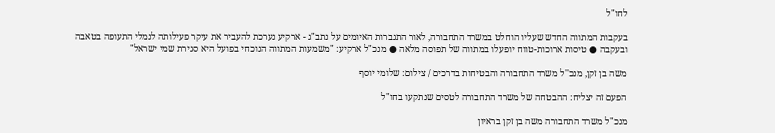לחו"ל

בעקבות המתווה החדש שעליו הוחלט במשרד התחבורה, לאור התגברות האיומים על נתב"ג - ארקיע נערכת להעביר את עיקר פעילותה לנמלי התעופה בטאבה ובעקבה ● טיסות ארוכות-טווח יופעלו במתווה של תפוסה מלאה ● מנכ"ל ארקיע: "משמעות המתווה הנוכחי בפועל היא סגירת שמי ישראל"

משה בן זקן, מנכ''ל משרד התחבורה והבטיחות בדרכים / צילום: שלומי יוסף

הפעם זה יצליח: ההבטחה של משרד התחבורה לטסים שנתקעו בחו"ל

מנכ"ל משרד התחבורה משה בן זקן בראיון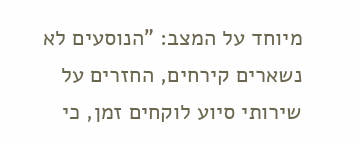מיוחד על המצב: "הנוסעים לא נשארים קירחים, החזרים על שירותי סיוע לוקחים זמן, כי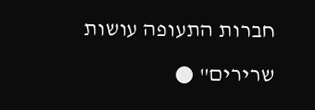חברות התעופה עושות שרירים" ●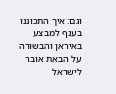וגם: איך התכוננו בענף למבצע באיראן והבשורה על הבאת אובר לישראל